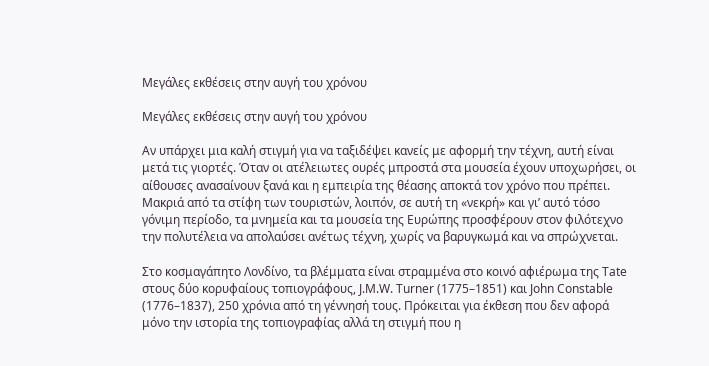Μεγάλες εκθέσεις στην αυγή του χρόνου

Μεγάλες εκθέσεις στην αυγή του χρόνου

Αν υπάρχει μια καλή στιγμή για να ταξιδέψει κανείς με αφορμή την τέχνη, αυτή είναι μετά τις γιορτές. Όταν οι ατέλειωτες ουρές μπροστά στα μουσεία έχουν υποχωρήσει, οι αίθουσες ανασαίνουν ξανά και η εμπειρία της θέασης αποκτά τον χρόνο που πρέπει. Μακριά από τα στίφη των τουριστών, λοιπόν, σε αυτή τη «νεκρή» και γι’ αυτό τόσο γόνιμη περίοδο, τα μνημεία και τα μουσεία της Ευρώπης προσφέρουν στον φιλότεχνο την πολυτέλεια να απολαύσει ανέτως τέχνη, χωρίς να βαρυγκωμά και να σπρώχνεται.

Στο κοσμαγάπητο Λονδίνο, τα βλέμματα είναι στραμμένα στο κοινό αφιέρωμα της Tate στους δύο κορυφαίους τοπιογράφους, J.M.W. Turner (1775–1851) και John Constable (1776–1837), 250 χρόνια από τη γέννησή τους. Πρόκειται για έκθεση που δεν αφορά μόνο την ιστορία της τοπιογραφίας αλλά τη στιγμή που η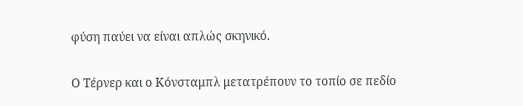φύση παύει να είναι απλώς σκηνικό.

Ο Τέρνερ και ο Κόνσταμπλ μετατρέπουν το τοπίο σε πεδίο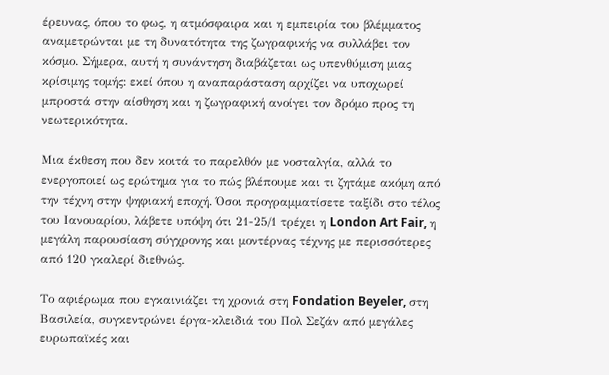έρευνας, όπου το φως, η ατμόσφαιρα και η εμπειρία του βλέμματος αναμετρώνται με τη δυνατότητα της ζωγραφικής να συλλάβει τον κόσμο. Σήμερα, αυτή η συνάντηση διαβάζεται ως υπενθύμιση μιας κρίσιμης τομής: εκεί όπου η αναπαράσταση αρχίζει να υποχωρεί μπροστά στην αίσθηση και η ζωγραφική ανοίγει τον δρόμο προς τη νεωτερικότητα.

Μια έκθεση που δεν κοιτά το παρελθόν με νοσταλγία, αλλά το ενεργοποιεί ως ερώτημα για το πώς βλέπουμε και τι ζητάμε ακόμη από την τέχνη στην ψηφιακή εποχή. Όσοι προγραμματίσετε ταξίδι στο τέλος του Ιανουαρίου, λάβετε υπόψη ότι 21-25/1 τρέχει η London Art Fair, η μεγάλη παρουσίαση σύγχρονης και μοντέρνας τέχνης με περισσότερες από 120 γκαλερί διεθνώς.

Το αφιέρωμα που εγκαινιάζει τη χρονιά στη Fondation Beyeler, στη Βασιλεία, συγκεντρώνει έργα-κλειδιά του Πολ Σεζάν από μεγάλες ευρωπαϊκές και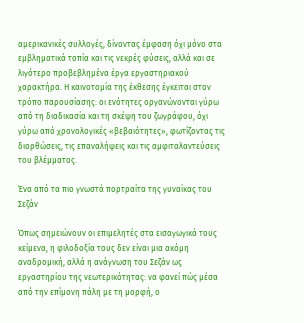αμερικανικές συλλογές, δίνοντας έμφαση όχι μόνο στα εμβληματικά τοπία και τις νεκρές φύσεις, αλλά και σε λιγότερο προβεβλημένα έργα εργαστηριακού χαρακτήρα. Η καινοτομία της έκθεσης έγκειται στον τρόπο παρουσίασης: οι ενότητες οργανώνονται γύρω από τη διαδικασία και τη σκέψη του ζωγράφου, όχι γύρω από χρονολογικές «βεβαιότητες», φωτίζοντας τις διορθώσεις, τις επαναλήψεις και τις αμφιταλαντεύσεις του βλέμματος.

Ένα από τα πιο γνωστά πορτραίτα της γυναίκας του Σεζάν

Όπως σημειώνουν οι επιμελητές στα εισαγωγικά τους κείμενα, η φιλοδοξία τους δεν είναι μια ακόμη αναδρομική, αλλά η ανάγνωση του Σεζάν ως εργαστηρίου της νεωτερικότητας: να φανεί πώς μέσα από την επίμονη πάλη με τη μορφή, ο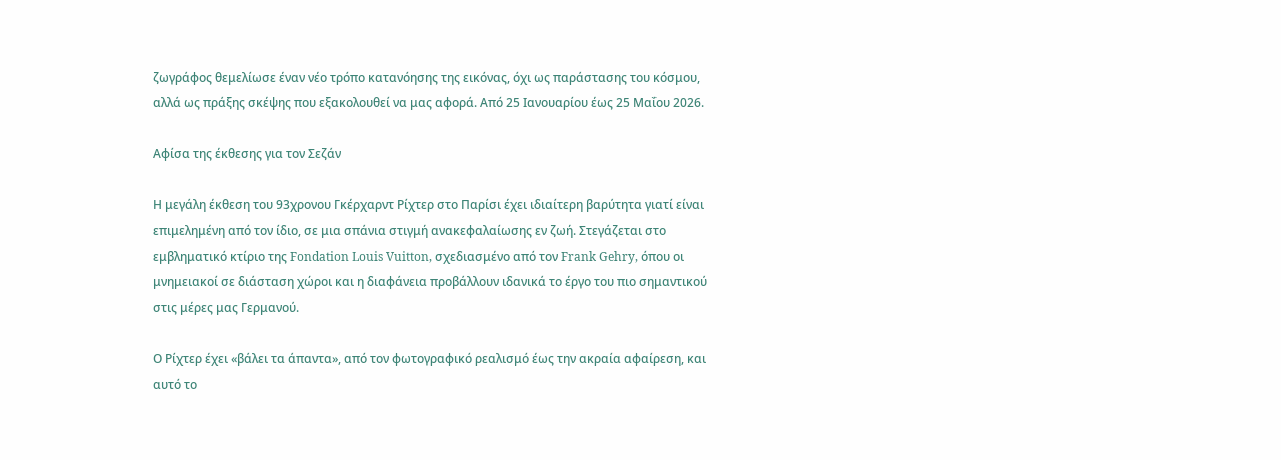ζωγράφος θεμελίωσε έναν νέο τρόπο κατανόησης της εικόνας, όχι ως παράστασης του κόσμου, αλλά ως πράξης σκέψης που εξακολουθεί να μας αφορά. Από 25 Ιανουαρίου έως 25 Μαΐου 2026.

Αφίσα της έκθεσης για τον Σεζάν

Η μεγάλη έκθεση του 93χρονου Γκέρχαρντ Ρίχτερ στο Παρίσι έχει ιδιαίτερη βαρύτητα γιατί είναι επιμελημένη από τον ίδιο, σε μια σπάνια στιγμή ανακεφαλαίωσης εν ζωή. Στεγάζεται στο εμβληματικό κτίριο της Fondation Louis Vuitton, σχεδιασμένο από τον Frank Gehry, όπου οι μνημειακοί σε διάσταση χώροι και η διαφάνεια προβάλλουν ιδανικά το έργο του πιο σημαντικού στις μέρες μας Γερμανού.

Ο Ρίχτερ έχει «βάλει τα άπαντα», από τον φωτογραφικό ρεαλισμό έως την ακραία αφαίρεση, και αυτό το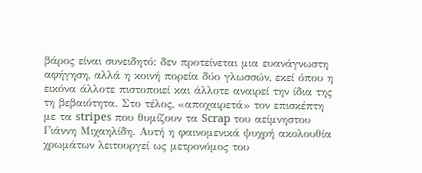βάρος είναι συνειδητό: δεν προτείνεται μια ευανάγνωστη αφήγηση, αλλά η κοινή πορεία δύο γλωσσών, εκεί όπου η εικόνα άλλοτε πιστοποιεί και άλλοτε αναιρεί την ίδια της τη βεβαιότητα. Στο τέλος, «αποχαιρετά» τον επισκέπτη με τα stripes που θυμίζουν τα Scrap του αείμνηστου Γιάννη Μιχαηλίδη. Αυτή η φαινομενικά ψυχρή ακολουθία χρωμάτων λειτουργεί ως μετρονόμος του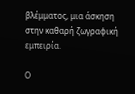βλέμματος, μια άσκηση στην καθαρή ζωγραφική εμπειρία.

Ο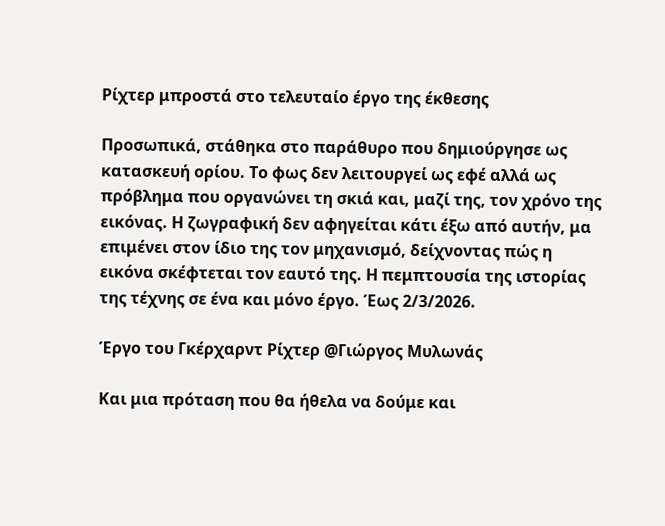Ρίχτερ μπροστά στο τελευταίο έργο της έκθεσης

Προσωπικά, στάθηκα στο παράθυρο που δημιούργησε ως κατασκευή ορίου. Το φως δεν λειτουργεί ως εφέ αλλά ως πρόβλημα που οργανώνει τη σκιά και, μαζί της, τον χρόνο της εικόνας. Η ζωγραφική δεν αφηγείται κάτι έξω από αυτήν, μα επιμένει στον ίδιο της τον μηχανισμό, δείχνοντας πώς η εικόνα σκέφτεται τον εαυτό της. Η πεμπτουσία της ιστορίας της τέχνης σε ένα και μόνο έργο. Έως 2/3/2026.

Έργο του Γκέρχαρντ Ρίχτερ @Γιώργος Μυλωνάς

Και μια πρόταση που θα ήθελα να δούμε και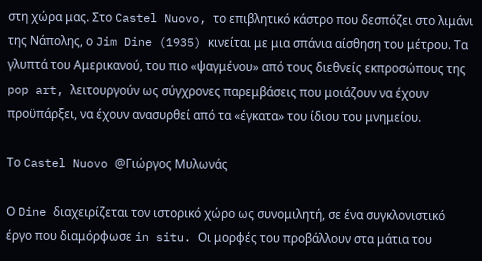στη χώρα μας. Στο Castel Nuovo, το επιβλητικό κάστρο που δεσπόζει στο λιμάνι της Νάπολης, ο Jim Dine (1935) κινείται με μια σπάνια αίσθηση του μέτρου. Τα γλυπτά του Αμερικανού, του πιο «ψαγμένου» από τους διεθνείς εκπροσώπους της pop art, λειτουργούν ως σύγχρονες παρεμβάσεις που μοιάζουν να έχουν προϋπάρξει, να έχουν ανασυρθεί από τα «έγκατα» του ίδιου του μνημείου.

Το Castel Nuovo @Γιώργος Μυλωνάς

Ο Dine διαχειρίζεται τον ιστορικό χώρο ως συνομιλητή, σε ένα συγκλονιστικό έργο που διαμόρφωσε in situ. Οι μορφές του προβάλλουν στα μάτια του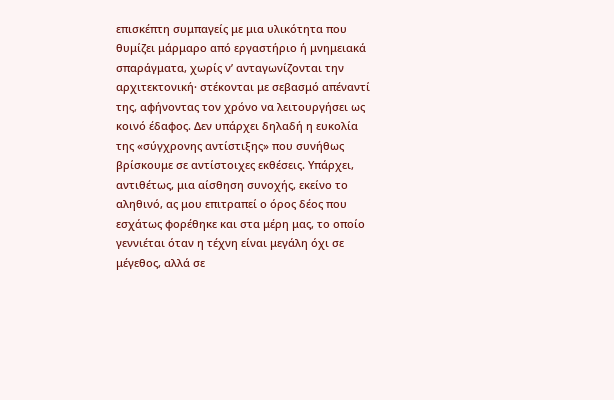επισκέπτη συμπαγείς με μια υλικότητα που θυμίζει μάρμαρο από εργαστήριο ή μνημειακά σπαράγματα, χωρίς ν’ ανταγωνίζονται την αρχιτεκτονική· στέκονται με σεβασμό απέναντί της, αφήνοντας τον χρόνο να λειτουργήσει ως κοινό έδαφος. Δεν υπάρχει δηλαδή η ευκολία της «σύγχρονης αντίστιξης» που συνήθως βρίσκουμε σε αντίστοιχες εκθέσεις. Υπάρχει, αντιθέτως, μια αίσθηση συνοχής, εκείνο το αληθινό, ας μου επιτραπεί ο όρος δέος που εσχάτως φορέθηκε και στα μέρη μας, το οποίο γεννιέται όταν η τέχνη είναι μεγάλη όχι σε μέγεθος, αλλά σε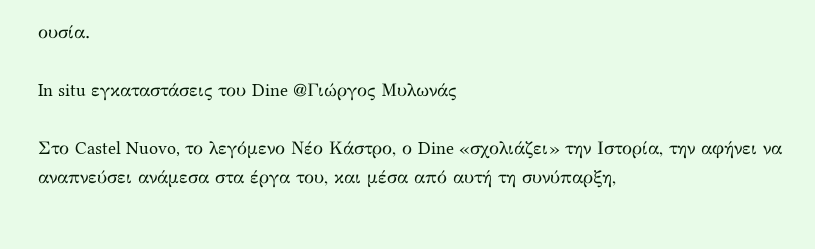ουσία.

In situ εγκαταστάσεις του Dine @Γιώργος Μυλωνάς

Στο Castel Nuovo, το λεγόμενο Νέο Κάστρο, ο Dine «σχολιάζει» την Ιστορία, την αφήνει να αναπνεύσει ανάμεσα στα έργα του, και μέσα από αυτή τη συνύπαρξη,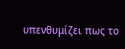υπενθυμίζει πως το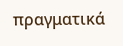πραγματικά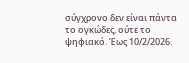σύγχρονο δεν είναι πάντα το ογκώδες, ούτε το ψηφιακό. Έως 10/2/2026.